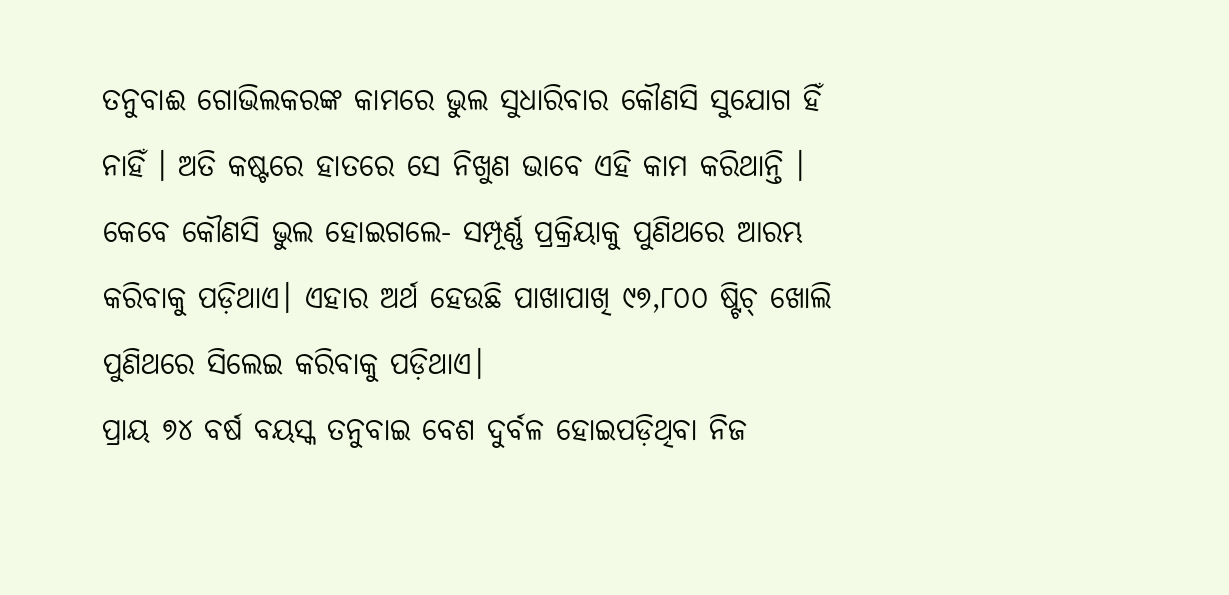ତନୁବାଈ ଗୋଭିଲକରଙ୍କ କାମରେ ଭୁଲ ସୁଧାରିବାର କୌଣସି ସୁଯୋଗ ହିଁ ନାହିଁ । ଅତି କଷ୍ଟରେ ହାତରେ ସେ ନିଖୁଣ ଭାବେ ଏହି କାମ କରିଥାନ୍ତି । କେବେ କୌଣସି ଭୁଲ ହୋଇଗଲେ- ସମ୍ପୂର୍ଣ୍ଣ ପ୍ରକ୍ରିୟାକୁ ପୁଣିଥରେ ଆରମ୍ଭ କରିବାକୁ ପଡ଼ିଥାଏ। ଏହାର ଅର୍ଥ ହେଉଛି ପାଖାପାଖି ୯୭,୮୦୦ ଷ୍ଟିଚ୍ ଖୋଲି ପୁଣିଥରେ ସିଲେଇ କରିବାକୁ ପଡ଼ିଥାଏ।
ପ୍ରାୟ ୭୪ ବର୍ଷ ବୟସ୍କ ତନୁବାଇ ବେଶ ଦୁର୍ବଳ ହୋଇପଡ଼ିଥିବା ନିଜ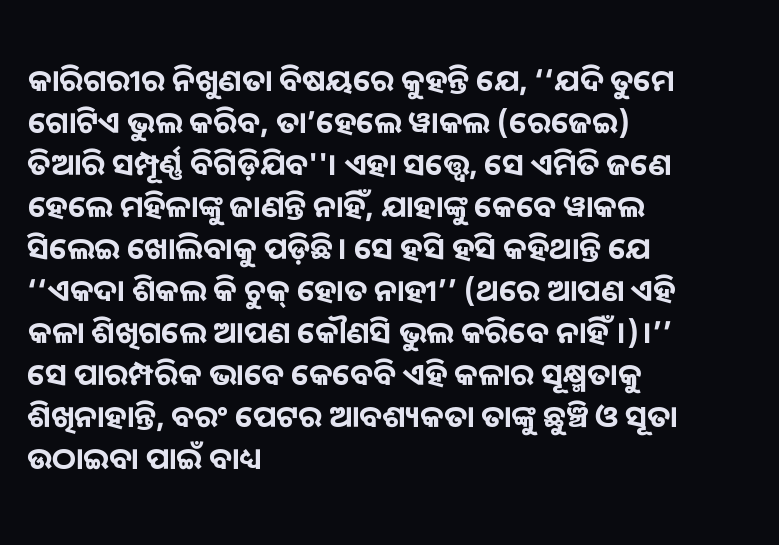କାରିଗରୀର ନିଖୁଣତା ବିଷୟରେ କୁହନ୍ତି ଯେ, ‘‘ଯଦି ତୁମେ ଗୋଟିଏ ଭୁଲ କରିବ, ତା’ହେଲେ ୱାକଲ (ରେଜେଇ) ତିଆରି ସମ୍ପୂର୍ଣ୍ଣ ବିଗିଡ଼ିଯିବ''। ଏହା ସତ୍ତ୍ୱେ, ସେ ଏମିତି ଜଣେ ହେଲେ ମହିଳାଙ୍କୁ ଜାଣନ୍ତି ନାହିଁ, ଯାହାଙ୍କୁ କେବେ ୱାକଲ ସିଲେଇ ଖୋଲିବାକୁ ପଡ଼ିଛି। ସେ ହସି ହସି କହିଥାନ୍ତି ଯେ ‘‘ଏକଦା ଶିକଲ କି ଚୁକ୍ ହୋତ ନାହୀ’’ (ଥରେ ଆପଣ ଏହି କଳା ଶିଖିଗଲେ ଆପଣ କୌଣସି ଭୁଲ କରିବେ ନାହିଁ।)।’’
ସେ ପାରମ୍ପରିକ ଭାବେ କେବେବି ଏହି କଳାର ସୂକ୍ଷ୍ମତାକୁ ଶିଖିନାହାନ୍ତି, ବରଂ ପେଟର ଆବଶ୍ୟକତା ତାଙ୍କୁ ଛୁଞ୍ଚି ଓ ସୂତା ଉଠାଇବା ପାଇଁ ବାଧ୍ୟ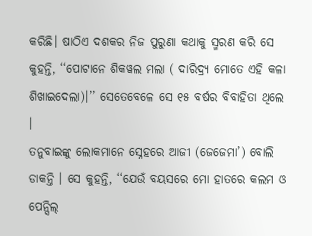କରିଛି। ଷାଠିଏ ଦଶକର ନିଜ ପୁରୁଣା କଥାକୁ ସ୍ମରଣ କରି ସେ କୁହନ୍ତି, ‘‘ପୋଟାନେ ଶିକୱଲ ମଲା ( ଦାରିଦ୍ର୍ୟ ମୋତେ ଏହି କଳା ଶିଖାଇଦେଲା)।’’ ସେତେବେଳେ ସେ ୧୫ ବର୍ଷର ବିବାହିତା ଥିଲେ ।
ତନୁବାଇଙ୍କୁ ଲୋକମାନେ ସ୍ନେହରେ ଆଜୀ (ଜେଜେମା’) ବୋଲି ଡାକନ୍ତି । ସେ କୁହନ୍ତି, ‘‘ଯେଉଁ ବୟସରେ ମୋ ହାତରେ କଲମ ଓ ପେନ୍ସିଲ୍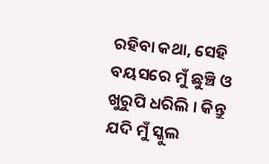ରହିବା କଥା, ସେହି ବୟସରେ ମୁଁ ଛୁଞ୍ଚି ଓ ଖୁରୁପି ଧରିଲି । କିନ୍ତୁ ଯଦି ମୁଁ ସ୍କୁଲ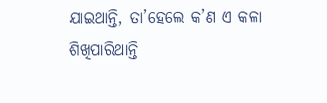ଯାଇଥାନ୍ତି, ତା’ହେଲେ କ’ଣ ଏ କଳା ଶିଖିପାରିଥାନ୍ତି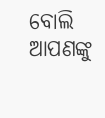ବୋଲି ଆପଣଙ୍କୁ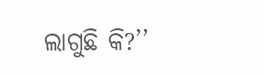ଲାଗୁଛି କି?’’